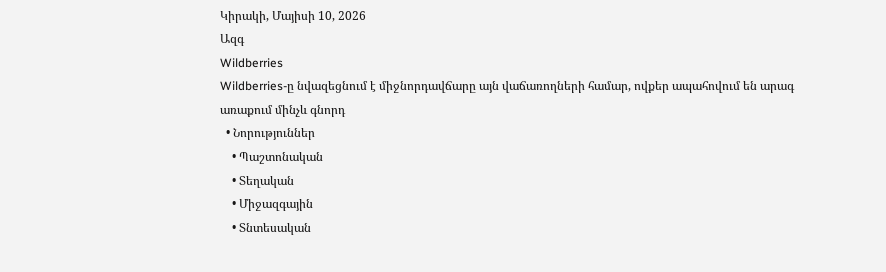Կիրակի, Մայիսի 10, 2026
Ազգ
Wildberries
Wildberries-ը նվազեցնում է միջնորդավճարը այն վաճառողների համար, ովքեր ապահովում են արագ առաքում մինչև գնորդ
  • Նորություններ
    • Պաշտոնական
    • Տեղական
    • Միջազգային
    • Տնտեսական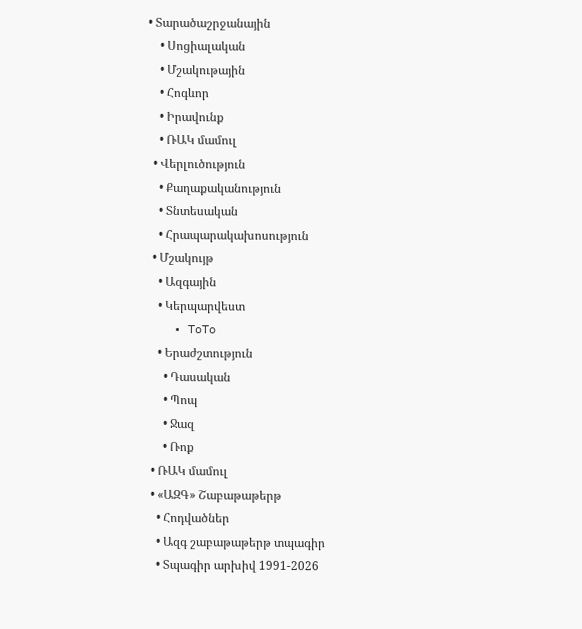• Տարածաշրջանային
    • Սոցիալական
    • Մշակութային
    • Հոգևոր
    • Իրավունք
    • ՌԱԿ մամուլ
  • Վերլուծություն
    • Քաղաքականություն
    • Տնտեսական
    • Հրապարակախոսություն
  • Մշակույթ
    • Ազգային
    • Կերպարվեստ
    • ToTo
    • Երաժշտություն
      • Դասական
      • Պոպ
      • Ջազ
      • Ռոք
  • ՌԱԿ մամուլ
  • «ԱԶԳ» Շաբաթաթերթ
    • Հոդվածներ
    • Ազգ շաբաթաթերթ տպագիր
    • Տպագիր արխիվ 1991-2026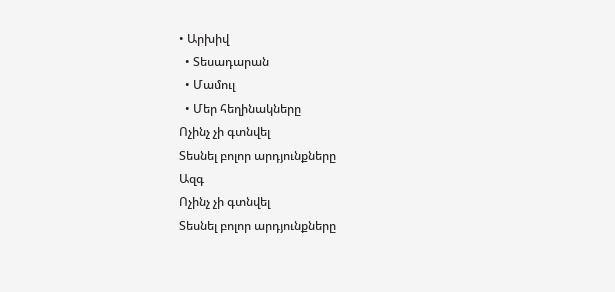• Արխիվ
  • Տեսադարան
  • Մամուլ
  • Մեր հեղինակները
Ոչինչ չի գտնվել
Տեսնել բոլոր արդյունքները
Ազգ
Ոչինչ չի գտնվել
Տեսնել բոլոր արդյունքները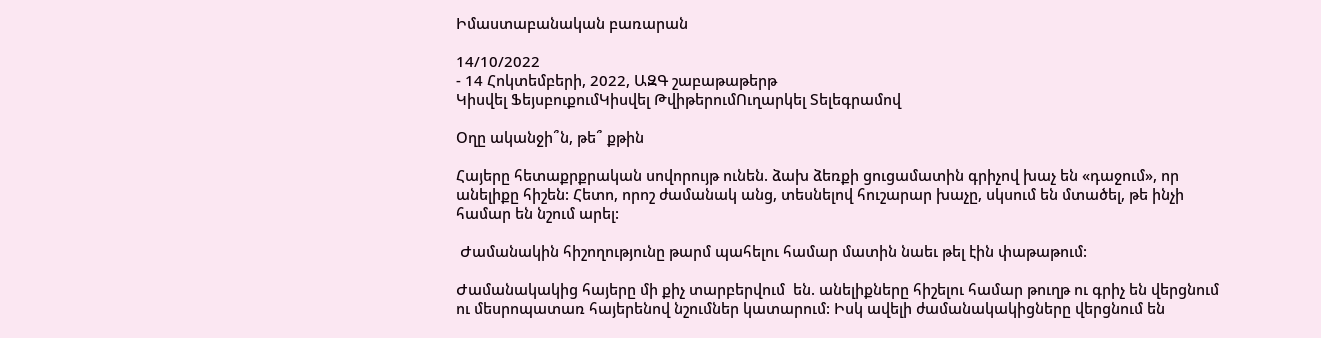Իմաստաբանական բառարան

14/10/2022
- 14 Հոկտեմբերի, 2022, ԱԶԳ շաբաթաթերթ
Կիսվել ՖեյսբուքումԿիսվել ԹվիթերումՈւղարկել Տելեգրամով

Օղը ականջի՞ն, թե՞ քթին

Հայերը հետաքրքրական սովորույթ ունեն. ձախ ձեռքի ցուցամատին գրիչով խաչ են «դաջում», որ անելիքը հիշեն: Հետո, որոշ ժամանակ անց, տեսնելով հուշարար խաչը, սկսում են մտածել, թե ինչի համար են նշում արել:

 Ժամանակին հիշողությունը թարմ պահելու համար մատին նաեւ թել էին փաթաթում:

Ժամանակակից հայերը մի քիչ տարբերվում  են. անելիքները հիշելու համար թուղթ ու գրիչ են վերցնում ու մեսրոպատառ հայերենով նշումներ կատարում: Իսկ ավելի ժամանակակիցները վերցնում են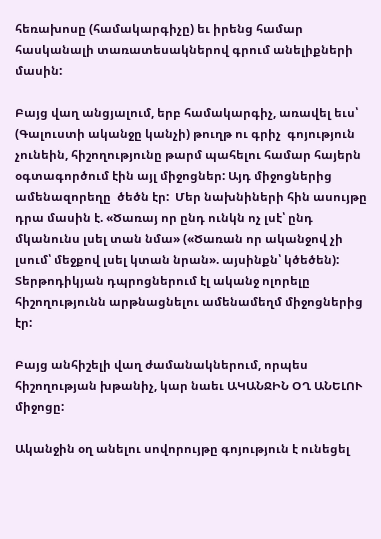հեռախոսը (համակարգիչը) եւ իրենց համար հասկանալի տառատեսակներով գրում անելիքների մասին:

Բայց վաղ անցյալում, երբ համակարգիչ, առավել եւս՝ (Գալուստի ականջը կանչի) թուղթ ու գրիչ  գոյություն  չունեին, հիշողությունը թարմ պահելու համար հայերն օգտագործում էին այլ միջոցներ: Այդ միջոցներից ամենազորեղը  ծեծն էր:  Մեր նախնիների հին ասույթը դրա մասին է. «Ծառայ որ ընդ ունկն ոչ լսէ՝ ընդ մկանունս լսել տան նմա» («Ծառան որ ականջով չի լսում՝ մեջքով լսել կտան նրան». այսինքն՝ կծեծեն): Տերթոդիկյան դպրոցներում էլ ականջ ոլորելը հիշողությունն արթնացնելու ամենամեղմ միջոցներից էր:

Բայց անհիշելի վաղ ժամանակներում, որպես հիշողության խթանիչ, կար նաեւ ԱԿԱՆՋԻՆ ՕՂ ԱՆԵԼՈՒ միջոցը:

Ականջին օղ անելու սովորույթը գոյություն է ունեցել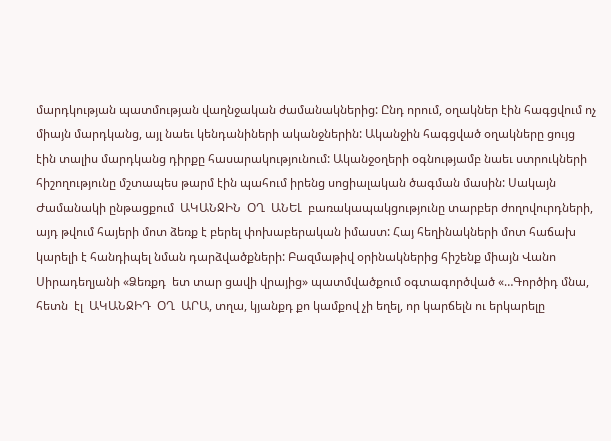մարդկության պատմության վաղնջական ժամանակներից: Ընդ որում, օղակներ էին հագցվում ոչ միայն մարդկանց, այլ նաեւ կենդանիների ականջներին: Ականջին հագցված օղակները ցույց էին տալիս մարդկանց դիրքը հասարակությունում: Ականջօղերի օգնությամբ նաեւ ստրուկների հիշողությունը մշտապես թարմ էին պահում իրենց սոցիալական ծագման մասին: Սակայն Ժամանակի ընթացքում  ԱԿԱՆՋԻՆ  ՕՂ  ԱՆԵԼ  բառակապակցությունը տարբեր ժողովուրդների, այդ թվում հայերի մոտ ձեռք է բերել փոխաբերական իմաստ: Հայ հեղինակների մոտ հաճախ կարելի է հանդիպել նման դարձվածքների: Բազմաթիվ օրինակներից հիշենք միայն Վանո Սիրադեղյանի «Ձեռքդ  ետ տար ցավի վրայից» պատմվածքում օգտագործված «…Գործիդ մնա, հետն  էլ  ԱԿԱՆՋԻԴ  ՕՂ  ԱՐԱ, տղա, կյանքդ քո կամքով չի եղել, որ կարճելն ու երկարելը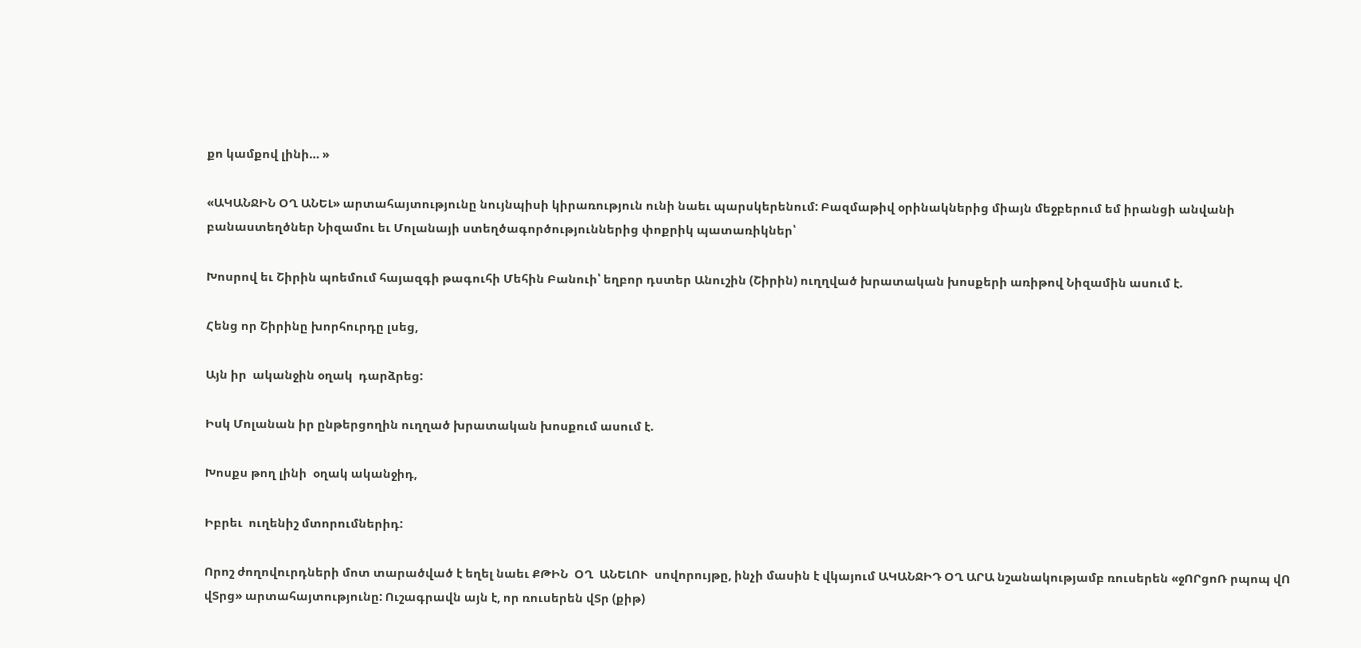քո կամքով լինի… »

«ԱԿԱՆՋԻՆ ՕՂ ԱՆԵԼ» արտահայտությունը նույնպիսի կիրառություն ունի նաեւ պարսկերենում: Բազմաթիվ օրինակներից միայն մեջբերում եմ իրանցի անվանի բանաստեղծներ Նիզամու եւ Մոլանայի ստեղծագործություններից փոքրիկ պատառիկներ՝

Խոսրով եւ Շիրին պոեմում հայազգի թագուհի Մեհին Բանուի՝ եղբոր դստեր Անուշին (Շիրին) ուղղված խրատական խոսքերի առիթով Նիզամին ասում է.

Հենց որ Շիրինը խորհուրդը լսեց,

Այն իր  ականջին օղակ  դարձրեց:

Իսկ Մոլանան իր ընթերցողին ուղղած խրատական խոսքում ասում է.

Խոսքս թող լինի  օղակ ականջիդ,

Իբրեւ  ուղենիշ մտորումներիդ:

Որոշ ժողովուրդների մոտ տարածված է եղել նաեւ ՔԹԻՆ  ՕՂ  ԱՆԵԼՈՒ  սովորույթը, ինչի մասին է վկայում ԱԿԱՆՋԻԴ ՕՂ ԱՐԱ նշանակությամբ ռուսերեն «ջՈՐցոՌ րպոպ վՈ վՏրց» արտահայտությունը: Ուշագրավն այն է, որ ռուսերեն վՏր (քիթ)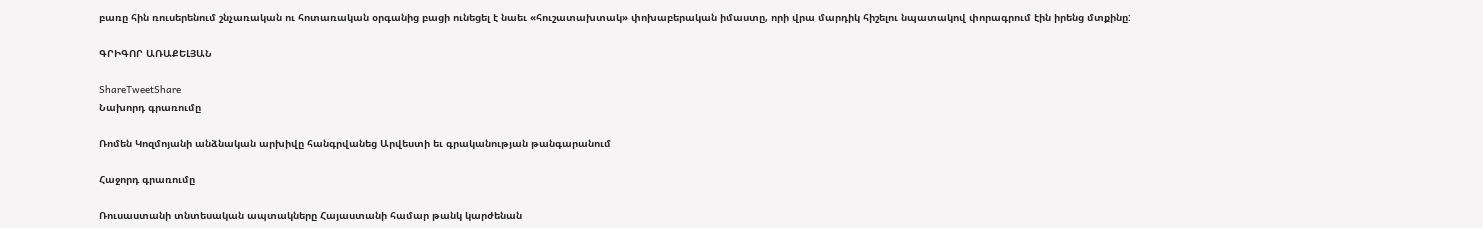բառը հին ռուսերենում շնչառական ու հոտառական օրգանից բացի ունեցել է նաեւ «հուշատախտակ» փոխաբերական իմաստը, որի վրա մարդիկ հիշելու նպատակով փորագրում էին իրենց մտքինը:

ԳՐԻԳՈՐ ԱՌԱՔԵԼՅԱՆ

ShareTweetShare
Նախորդ գրառումը

Ռոմեն Կոզմոյանի անձնական արխիվը հանգրվանեց Արվեստի եւ գրականության թանգարանում

Հաջորդ գրառումը

Ռուսաստանի տնտեսական ապտակները Հայաստանի համար թանկ կարժենան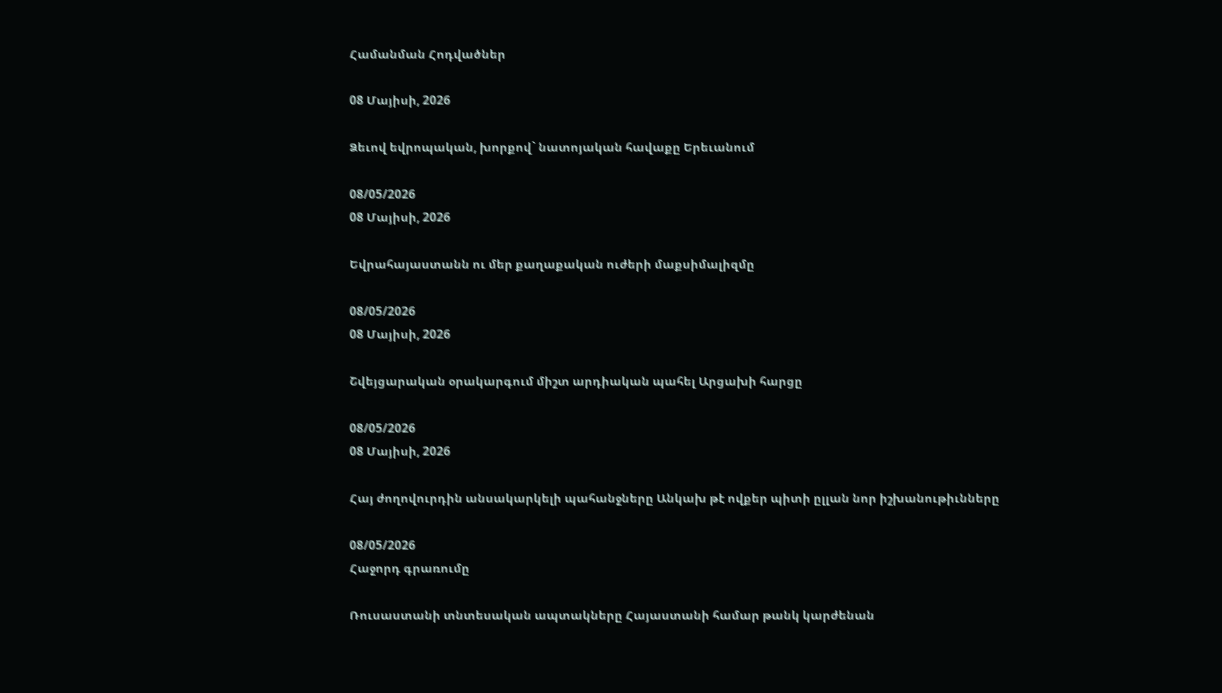Համանման Հոդվածներ

08 Մայիսի, 2026

Ձեւով եվրոպական, խորքով` նատոյական հավաքը Երեւանում

08/05/2026
08 Մայիսի, 2026

Եվրահայաստանն ու մեր քաղաքական ուժերի մաքսիմալիզմը

08/05/2026
08 Մայիսի, 2026

Շվեյցարական օրակարգում միշտ արդիական պահել Արցախի հարցը

08/05/2026
08 Մայիսի, 2026

Հայ ժողովուրդին անսակարկելի պահանջները Անկախ թէ ովքեր պիտի ըլլան նոր իշխանութիւնները

08/05/2026
Հաջորդ գրառումը

Ռուսաստանի տնտեսական ապտակները Հայաստանի համար թանկ կարժենան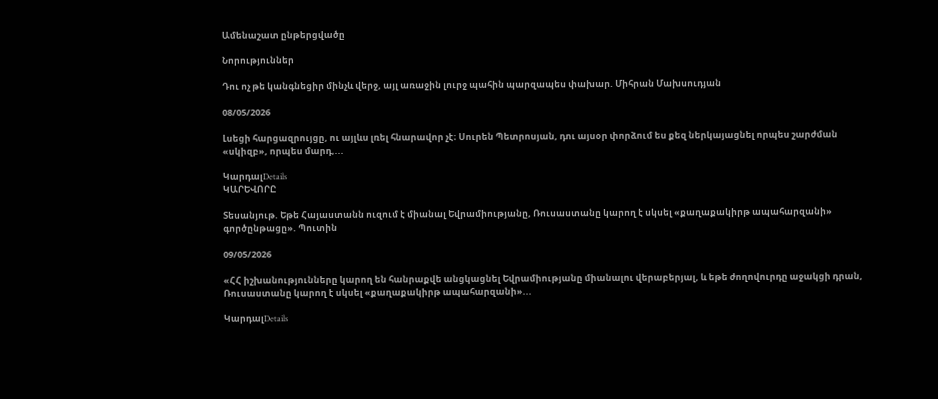Ամենաշատ ընթերցվածը

Նորություններ

Դու ոչ թե կանգնեցիր մինչև վերջ, այլ առաջին լուրջ պահին պարզապես փախար. Միհրան Մախսուդյան

08/05/2026

Լսեցի հարցազրույցը, ու այլևս լռել հնարավոր չէ։ Սուրեն Պետրոսյան, դու այսօր փորձում ես քեզ ներկայացնել որպես շարժման «սկիզբ», որպես մարդ,...

ԿարդալDetails
ԿԱՐԵՎՈՐԸ

Տեսանյութ. Եթե Հայաստանն ուզում է միանալ Եվրամիությանը, Ռուսաստանը կարող է սկսել «քաղաքակիրթ ապահարզանի» գործընթացը». Պուտին

09/05/2026

«ՀՀ իշխանությունները կարող են հանրաքվե անցկացնել Եվրամիությանը միանալու վերաբերյալ, և եթե ժողովուրդը աջակցի դրան, Ռուսաստանը կարող է սկսել «քաղաքակիրթ ապահարզանի»...

ԿարդալDetails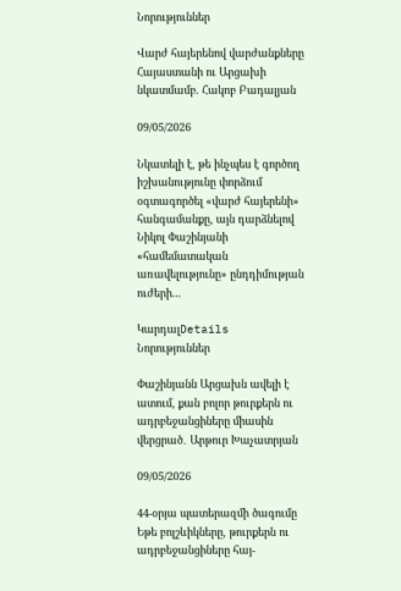Նորություններ

Վարժ հայերենով վարժանքները Հայաստանի ու Արցախի նկատմամբ. Հակոբ Բադալյան

09/05/2026

Նկատելի է, թե ինչպես է գործող իշխանությունը փորձում օգտագործել «վարժ հայերենի» հանգամանքը, այն դարձնելով Նիկոլ Փաշինյանի «համեմատական առավելությունը» ընդդիմության ուժերի...

ԿարդալDetails
Նորություններ

Փաշինյանն Արցախն ավելի է ատում, քան բոլոր թուրքերն ու ադրբեջանցիները միասին վերցրած․ Արթուր Խաչատրյան

09/05/2026

44-օրյա պատերազմի ծագումը Եթե բոլշևիկները, թուրքերն ու ադրբեջանցիները հայ-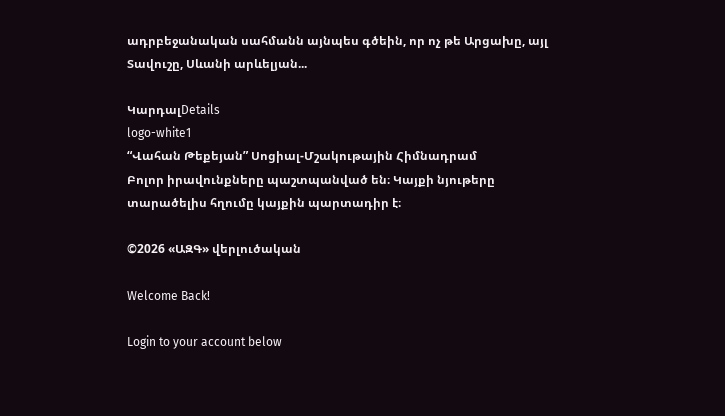ադրբեջանական սահմանն այնպես գծեին, որ ոչ թե Արցախը, այլ Տավուշը, Սևանի արևելյան...

ԿարդալDetails
logo-white1
“Վահան Թեքեյան” Սոցիալ-Մշակութային Հիմնադրամ
Բոլոր իրավունքները պաշտպանված են։ Կայքի նյութերը տարածելիս հղումը կայքին պարտադիր է։

©2026 «ԱԶԳ» վերլուծական

Welcome Back!

Login to your account below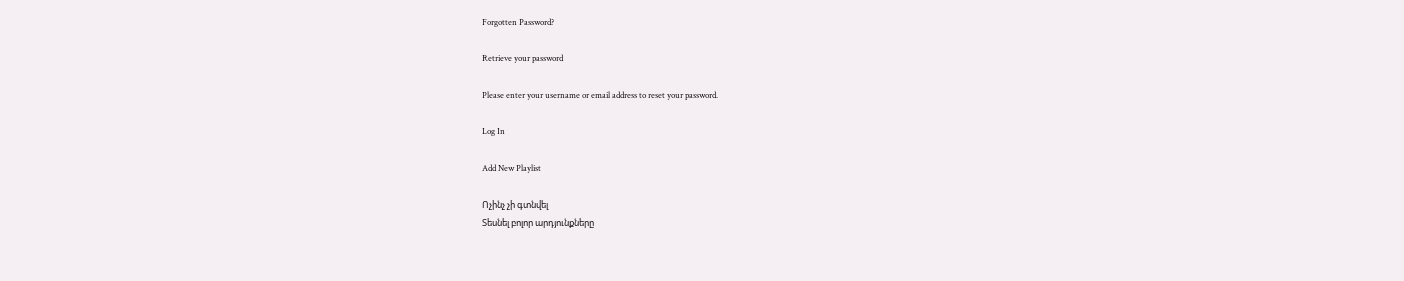Forgotten Password?

Retrieve your password

Please enter your username or email address to reset your password.

Log In

Add New Playlist

Ոչինչ չի գտնվել
Տեսնել բոլոր արդյունքները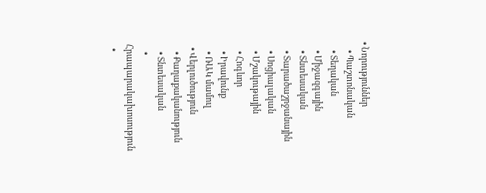• Նորություններ
    • Պաշտոնական
    • Տեղական
    • Միջազգային
    • Տնտեսական
    • Տարածաշրջանային
    • Սոցիալական
    • Մշակութային
    • Հոգևոր
    • Իրավունք
    • ՌԱԿ մամուլ
  • Վերլուծություն
    • Քաղաքականություն
    • Տնտեսական
    • Հրապարակախոսություն
  •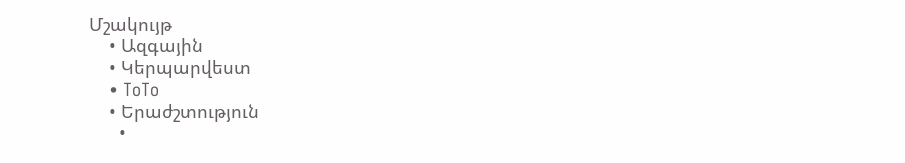Մշակույթ
    • Ազգային
    • Կերպարվեստ
    • ToTo
    • Երաժշտություն
      •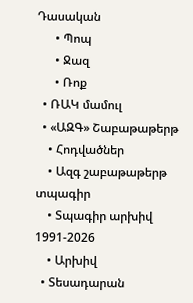Դասական
      • Պոպ
      • Ջազ
      • Ռոք
  • ՌԱԿ մամուլ
  • «ԱԶԳ» Շաբաթաթերթ
    • Հոդվածներ
    • Ազգ շաբաթաթերթ տպագիր
    • Տպագիր արխիվ 1991-2026
    • Արխիվ
  • Տեսադարան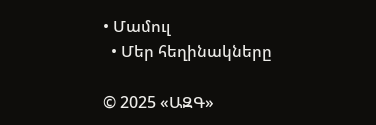• Մամուլ
  • Մեր հեղինակները

© 2025 «ԱԶԳ»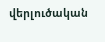վերլուծական